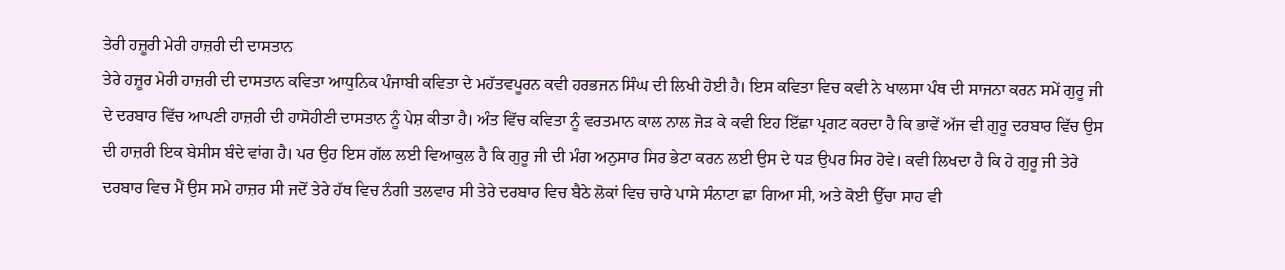ਤੇਰੀ ਹਜ਼ੂਰੀ ਮੇਰੀ ਹਾਜ਼ਰੀ ਦੀ ਦਾਸਤਾਨ
ਤੇਰੇ ਹਜ਼ੂਰ ਮੇਰੀ ਹਾਜ਼ਰੀ ਦੀ ਦਾਸਤਾਨ ਕਵਿਤਾ ਆਧੁਨਿਕ ਪੰਜਾਬੀ ਕਵਿਤਾ ਦੇ ਮਹੱਤਵਪੂਰਨ ਕਵੀ ਹਰਭਜਨ ਸਿੰਘ ਦੀ ਲਿਖੀ ਹੋਈ ਹੈ। ਇਸ ਕਵਿਤਾ ਵਿਚ ਕਵੀ ਨੇ ਖਾਲਸਾ ਪੰਥ ਦੀ ਸਾਜਨਾ ਕਰਨ ਸਮੇਂ ਗੁਰੂ ਜੀ ਦੇ ਦਰਬਾਰ ਵਿੱਚ ਆਪਣੀ ਹਾਜ਼ਰੀ ਦੀ ਹਾਸੋਹੀਣੀ ਦਾਸਤਾਨ ਨੂੰ ਪੇਸ਼ ਕੀਤਾ ਹੈ। ਅੰਤ ਵਿੱਚ ਕਵਿਤਾ ਨੂੰ ਵਰਤਮਾਨ ਕਾਲ ਨਾਲ ਜੋੜ ਕੇ ਕਵੀ ਇਹ ਇੱਛਾ ਪ੍ਰਗਟ ਕਰਦਾ ਹੈ ਕਿ ਭਾਵੇਂ ਅੱਜ ਵੀ ਗੁਰੂ ਦਰਬਾਰ ਵਿੱਚ ਉਸ ਦੀ ਹਾਜ਼ਰੀ ਇਕ ਬੇਸੀਸ ਬੰਦੇ ਵਾਂਗ ਹੈ। ਪਰ ਉਹ ਇਸ ਗੱਲ ਲਈ ਵਿਆਕੁਲ ਹੈ ਕਿ ਗੁਰੂ ਜੀ ਦੀ ਮੰਗ ਅਨੁਸਾਰ ਸਿਰ ਭੇਟਾ ਕਰਨ ਲਈ ਉਸ ਦੇ ਧੜ ਉਪਰ ਸਿਰ ਹੋਵੇ। ਕਵੀ ਲਿਖਦਾ ਹੈ ਕਿ ਹੇ ਗੁਰੂ ਜੀ ਤੇਰੇ ਦਰਬਾਰ ਵਿਚ ਮੈਂ ਉਸ ਸਮੇ ਹਾਜ਼ਰ ਸੀ ਜਦੋਂ ਤੇਰੇ ਹੱਥ ਵਿਚ ਨੰਗੀ ਤਲਵਾਰ ਸੀ ਤੇਰੇ ਦਰਬਾਰ ਵਿਚ ਬੈਠੇ ਲੋਕਾਂ ਵਿਚ ਚਾਰੇ ਪਾਸੇ ਸੰਨਾਟਾ ਛਾ ਗਿਆ ਸੀ, ਅਤੇ ਕੋਈ ਉੱਚਾ ਸਾਹ ਵੀ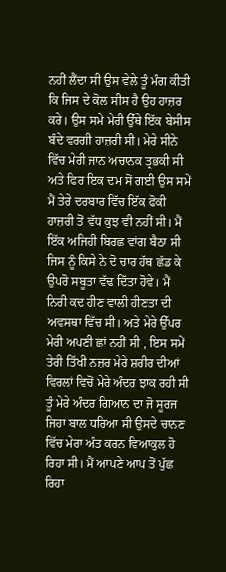ਨਹੀਂ ਲੈਂਦਾ ਸੀ ਉਸ ਵੇਲੇ ਤੂੰ ਮੰਗ ਕੀਤੀ ਕਿ ਜਿਸ ਦੇ ਕੋਲ ਸੀਸ ਹੈ ਉਹ ਹਾਜ਼ਰ ਕਰੇ। ਉਸ ਸਮੇ ਮੇਰੀ ਉੱਥੇ ਇੱਕ ਬੇਸੀਸ ਬੰਦੇ ਵਰਗੀ ਹਾਜ਼ਰੀ ਸੀ। ਮੇਰੇ ਸੀਨੇ ਵਿੱਚ ਮੇਰੀ ਜਾਨ ਅਚਾਨਕ ਤ੍ਰਭਕੀ ਸੀ ਅਤੇ ਫਿਰ ਇਕ ਦਮ ਸੋਂ ਗਈ ਉਸ ਸਮੇਂ ਮੈਂ ਤੇਰੇ ਦਰਬਾਰ ਵਿੱਚ ਇੱਕ ਫੋਕੀ ਹਾਜ਼ਰੀ ਤੋਂ ਵੱਧ ਕੁਝ ਵੀ ਨਹੀਂ ਸੀ। ਮੈਂ ਇੱਕ ਅਜਿਹੀ ਬਿਰਛ ਵਾਂਗ ਬੈਠਾ ਸੀ ਜਿਸ ਨੂੰ ਕਿਸੇ ਨੇ ਦੋ ਚਾਰ ਹੱਥ ਛੱਡ ਕੇ ਉਪਰੋ ਸਬੂਤਾ ਵੱਢ ਦਿੱਤਾ ਹੋਵੇ। ਮੈਂ ਨਿਰੀ ਕਦ ਹੀਣ ਵਾਲੀ ਹੀਣਤਾ ਦੀ ਅਵਸਥਾ ਵਿੱਚ ਸੀ। ਅਤੇ ਮੇਰੇ ਉੱਪਰ ਮੇਰੀ ਅਪਣੀ ਛਾਂ ਨਹੀਂ ਸੀ , ਇਸ ਸਮੇਂ ਤੇਰੀ ਤਿੱਖੀ ਨਜ਼ਰ ਮੇਰੇ ਸ਼ਰੀਰ ਦੀਆਂ ਵਿਰਲਾਂ ਵਿਚੋਂ ਮੇਰੇ ਅੰਦਰ ਝਾਕ ਰਹੀ ਸੀ ਤੂੰ ਮੇਰੇ ਅੰਦਰ ਗਿਆਨ ਦਾ ਜੋ ਸੂਰਜ ਜਿਹਾ ਬਾਲ ਧਰਿਆ ਸੀ ਉਸਦੇ ਚਾਨਣ ਵਿੱਚ ਮੇਰਾ ਅੰਤ ਕਰਨ ਵਿਆਕੁਲ ਹੋ ਰਿਹਾ ਸੀ। ਮੈਂ ਆਪਣੇ ਆਪ ਤੋਂ ਪੁੱਛ ਰਿਹਾ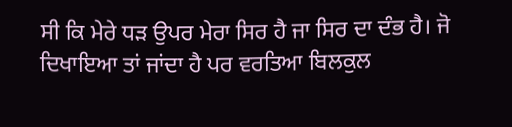ਸੀ ਕਿ ਮੇਰੇ ਧੜ ਉਪਰ ਮੇਰਾ ਸਿਰ ਹੈ ਜਾ ਸਿਰ ਦਾ ਦੰਭ ਹੈ। ਜੋ ਦਿਖਾਇਆ ਤਾਂ ਜਾਂਦਾ ਹੈ ਪਰ ਵਰਤਿਆ ਬਿਲਕੁਲ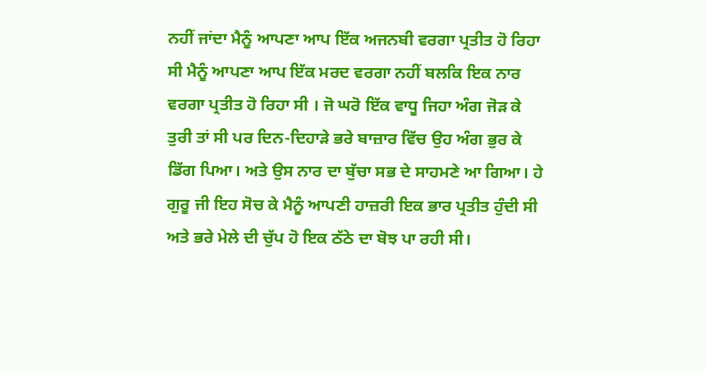ਨਹੀਂ ਜਾਂਦਾ ਮੈਨੂੰ ਆਪਣਾ ਆਪ ਇੱਕ ਅਜਨਬੀ ਵਰਗਾ ਪ੍ਰਤੀਤ ਹੋ ਰਿਹਾ ਸੀ ਮੈਨੂੰ ਆਪਣਾ ਆਪ ਇੱਕ ਮਰਦ ਵਰਗਾ ਨਹੀਂ ਬਲਕਿ ਇਕ ਨਾਰ ਵਰਗਾ ਪ੍ਰਤੀਤ ਹੋ ਰਿਹਾ ਸੀ । ਜੋ ਘਰੋ ਇੱਕ ਵਾਧੂ ਜਿਹਾ ਅੰਗ ਜੋੜ ਕੇ ਤੁਰੀ ਤਾਂ ਸੀ ਪਰ ਦਿਨ-ਦਿਹਾੜੇ ਭਰੇ ਬਾਜ਼ਾਰ ਵਿੱਚ ਉਹ ਅੰਗ ਭੁਰ ਕੇ ਡਿੱਗ ਪਿਆ। ਅਤੇ ਉਸ ਨਾਰ ਦਾ ਬੁੱਚਾ ਸਭ ਦੇ ਸਾਹਮਣੇ ਆ ਗਿਆ। ਹੇ ਗੁਰੂ ਜੀ ਇਹ ਸੋਚ ਕੇ ਮੈਨੂੰ ਆਪਣੀ ਹਾਜ਼ਰੀ ਇਕ ਭਾਰ ਪ੍ਰਤੀਤ ਹੁੰਦੀ ਸੀ ਅਤੇ ਭਰੇ ਮੇਲੇ ਦੀ ਚੁੱਪ ਹੋ ਇਕ ਠੱਠੇ ਦਾ ਬੋਝ ਪਾ ਰਹੀ ਸੀ।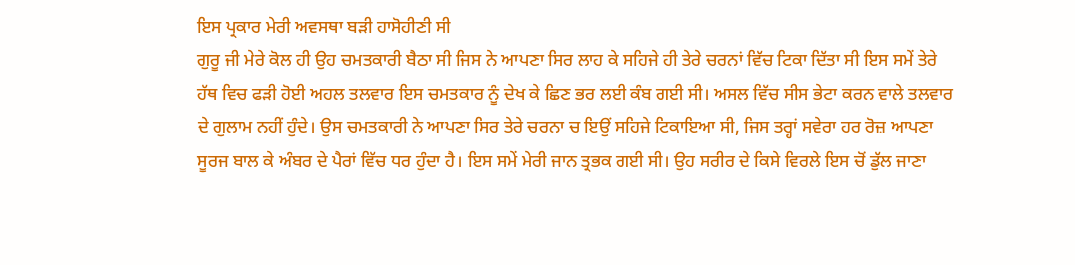ਇਸ ਪ੍ਰਕਾਰ ਮੇਰੀ ਅਵਸਥਾ ਬੜੀ ਹਾਸੋਹੀਣੀ ਸੀ
ਗੁਰੂ ਜੀ ਮੇਰੇ ਕੋਲ ਹੀ ਉਹ ਚਮਤਕਾਰੀ ਬੈਠਾ ਸੀ ਜਿਸ ਨੇ ਆਪਣਾ ਸਿਰ ਲਾਹ ਕੇ ਸਹਿਜੇ ਹੀ ਤੇਰੇ ਚਰਨਾਂ ਵਿੱਚ ਟਿਕਾ ਦਿੱਤਾ ਸੀ ਇਸ ਸਮੇਂ ਤੇਰੇ ਹੱਥ ਵਿਚ ਫੜੀ ਹੋਈ ਅਹਲ ਤਲਵਾਰ ਇਸ ਚਮਤਕਾਰ ਨੂੰ ਦੇਖ ਕੇ ਛਿਣ ਭਰ ਲਈ ਕੰਬ ਗਈ ਸੀ। ਅਸਲ ਵਿੱਚ ਸੀਸ ਭੇਟਾ ਕਰਨ ਵਾਲੇ ਤਲਵਾਰ ਦੇ ਗੁਲਾਮ ਨਹੀਂ ਹੁੰਦੇ। ਉਸ ਚਮਤਕਾਰੀ ਨੇ ਆਪਣਾ ਸਿਰ ਤੇਰੇ ਚਰਨਾ ਚ ਇਉਂ ਸਹਿਜੇ ਟਿਕਾਇਆ ਸੀ, ਜਿਸ ਤਰ੍ਹਾਂ ਸਵੇਰਾ ਹਰ ਰੋਜ਼ ਆਪਣਾ ਸੂਰਜ ਬਾਲ ਕੇ ਅੰਬਰ ਦੇ ਪੈਰਾਂ ਵਿੱਚ ਧਰ ਹੁੰਦਾ ਹੈ। ਇਸ ਸਮੇਂ ਮੇਰੀ ਜਾਨ ਤ੍ਰਭਕ ਗਈ ਸੀ। ਉਹ ਸਰੀਰ ਦੇ ਕਿਸੇ ਵਿਰਲੇ ਇਸ ਚੋਂ ਡੁੱਲ ਜਾਣਾ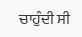ਚਾਹੁੰਦੀ ਸੀ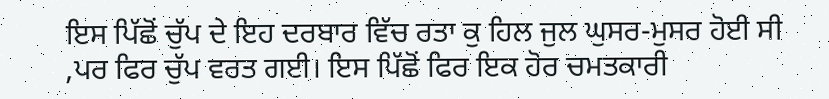ਇਸ ਪਿੱਛੋਂ ਚੁੱਪ ਦੇ ਇਹ ਦਰਬਾਰ ਵਿੱਚ ਰਤਾ ਕੁ ਹਿਲ ਜੁਲ ਘੁਸਰ-ਮੁਸਰ ਹੋਈ ਸੀ ,ਪਰ ਫਿਰ ਚੁੱਪ ਵਰਤ ਗਈ। ਇਸ ਪਿੱਛੋਂ ਫਿਰ ਇਕ ਹੋਰ ਚਮਤਕਾਰੀ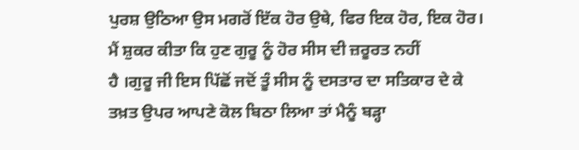ਪੁਰਸ਼ ਉਠਿਆ ਉਸ ਮਗਰੋਂ ਇੱਕ ਹੋਰ ਉਥੇ, ਫਿਰ ਇਕ ਹੋਰ, ਇਕ ਹੋਰ। ਮੈਂ ਸ਼ੁਕਰ ਕੀਤਾ ਕਿ ਹੁਣ ਗੁਰੂ ਨੂੰ ਹੋਰ ਸੀਸ ਦੀ ਜ਼ਰੂਰਤ ਨਹੀਂ
ਹੈ ।ਗੁਰੂ ਜੀ ਇਸ ਪਿੱਛੋਂ ਜਦੋਂ ਤੂੰ ਸੀਸ ਨੂੰ ਦਸਤਾਰ ਦਾ ਸਤਿਕਾਰ ਦੇ ਕੇ ਤਖ਼ਤ ਉਪਰ ਆਪਣੇ ਕੋਲ ਬਿਠਾ ਲਿਆ ਤਾਂ ਮੈਨੂੰ ਬੜ੍ਹਾ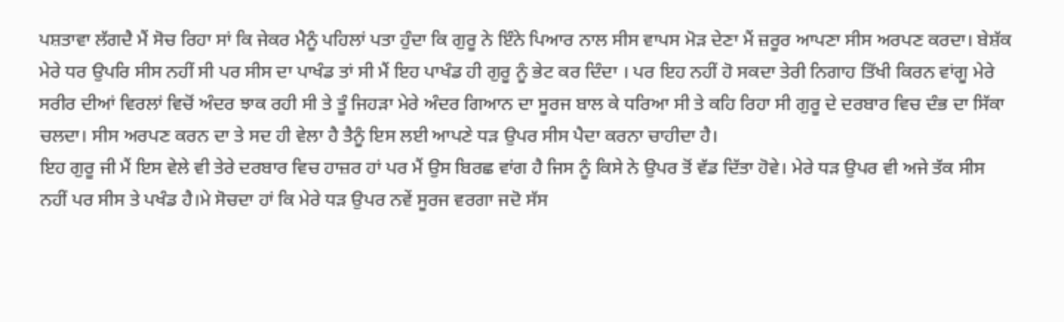ਪਸ਼ਤਾਵਾ ਲੱਗਦੈ ਮੈਂ ਸੋਚ ਰਿਹਾ ਸਾਂ ਕਿ ਜੇਕਰ ਮੈਨੂੰ ਪਹਿਲਾਂ ਪਤਾ ਹੁੰਦਾ ਕਿ ਗੁਰੂ ਨੇ ਇੰਨੇ ਪਿਆਰ ਨਾਲ ਸੀਸ ਵਾਪਸ ਮੋੜ ਦੇਣਾ ਮੈਂ ਜ਼ਰੂਰ ਆਪਣਾ ਸੀਸ ਅਰਪਣ ਕਰਦਾ। ਬੇਸ਼ੱਕ ਮੇਰੇ ਧਰ ਉਪਰਿ ਸੀਸ ਨਹੀਂ ਸੀ ਪਰ ਸੀਸ ਦਾ ਪਾਖੰਡ ਤਾਂ ਸੀ ਮੈਂ ਇਹ ਪਾਖੰਡ ਹੀ ਗੁਰੂ ਨੂੰ ਭੇਟ ਕਰ ਦਿੰਦਾ । ਪਰ ਇਹ ਨਹੀਂ ਹੋ ਸਕਦਾ ਤੇਰੀ ਨਿਗਾਹ ਤਿੱਖੀ ਕਿਰਨ ਵਾਂਗੂ ਮੇਰੇ ਸਰੀਰ ਦੀਆਂ ਵਿਰਲਾਂ ਵਿਚੋਂ ਅੰਦਰ ਝਾਕ ਰਹੀ ਸੀ ਤੇ ਤੂੰ ਜਿਹੜਾ ਮੇਰੇ ਅੰਦਰ ਗਿਆਨ ਦਾ ਸੂਰਜ ਬਾਲ ਕੇ ਧਰਿਆ ਸੀ ਤੇ ਕਹਿ ਰਿਹਾ ਸੀ ਗੁਰੂ ਦੇ ਦਰਬਾਰ ਵਿਚ ਦੰਭ ਦਾ ਸਿੱਕਾ ਚਲਦਾ। ਸੀਸ ਅਰਪਣ ਕਰਨ ਦਾ ਤੇ ਸਦ ਹੀ ਵੇਲਾ ਹੈ ਤੈਨੂੰ ਇਸ ਲਈ ਆਪਣੇ ਧੜ ਉਪਰ ਸੀਸ ਪੈਦਾ ਕਰਨਾ ਚਾਹੀਦਾ ਹੈ।
ਇਹ ਗੁਰੂ ਜੀ ਮੈਂ ਇਸ ਵੇਲੇ ਵੀ ਤੇਰੇ ਦਰਬਾਰ ਵਿਚ ਹਾਜ਼ਰ ਹਾਂ ਪਰ ਮੈਂ ਉਸ ਬਿਰਛ ਵਾਂਗ ਹੈ ਜਿਸ ਨੂੰ ਕਿਸੇ ਨੇ ਉਪਰ ਤੋਂ ਵੱਡ ਦਿੱਤਾ ਹੋਵੇ। ਮੇਰੇ ਧੜ ਉਪਰ ਵੀ ਅਜੇ ਤੱਕ ਸੀਸ ਨਹੀਂ ਪਰ ਸੀਸ ਤੇ ਪਖੰਡ ਹੈ।ਮੇ ਸੋਚਦਾ ਹਾਂ ਕਿ ਮੇਰੇ ਧੜ ਉਪਰ ਨਵੇਂ ਸੂਰਜ ਵਰਗਾ ਜਦੋ ਸੱਸ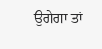ਉਗੇਗਾ ਤਾਂ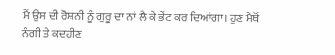ਮੈਂ ਉਸ ਦੀ ਰੋਸ਼ਨੀ ਨੂੰ ਗੁਰੂ ਦਾ ਨਾਂ ਲੈ ਕੇ ਭੇਂਟ ਕਰ ਦਿਆਂਗਾ। ਹੁਣ ਮੈਥੋਂ ਨੰਗੀ ਤੇ ਕਦਹੀਣ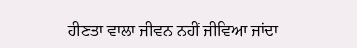ਹੀਣਤਾ ਵਾਲਾ ਜੀਵਨ ਨਹੀਂ ਜੀਵਿਆ ਜਾਂਦਾ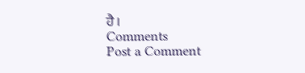ਹੈ।
Comments
Post a Comment